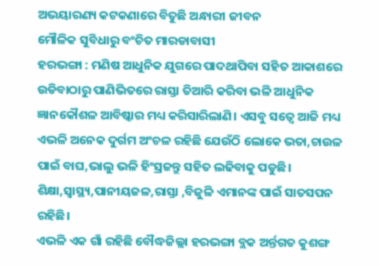ଅଭୟାରଣ୍ୟ କଟକଣାରେ ବିତୁଛି ଅନ୍ଧାରୀ ଜୀବନ
ମୌଳିକ ସୁବିଧାରୁ ବଂଚିତ ମାରଡାବାସୀ
ହରଭଙ୍ଗା : ମଣିଷ ଆଧୁନିକ ଯୁଗରେ ପାଦଥାପିବା ସହିତ ଆକାଶରେ ଉଡିବାଠାରୁ ପାଣିଭିତରେ ରାସ୍ତା ତିଆରି କରିବା ଭଳି ଆଧୁନିକ ଜ୍ଞାନକୌଶଳ ଆବିଷ୍କାର ମଧ୍ୟ କରିସାରିଲାଣି। ଏସବୁ ସତ୍ୱେ ଆଜି ମଧ୍ୟ ଏଭଳି ଅନେକ ଦୁର୍ଗମ ଅଂଚଳ ରହିଛି ଯେଉଁଠି ଲୋକେ ଭତା,ଚାଉଳ ପାଇଁ ବାଘ,ଭାଲୁ ଭଳି ହିଂସ୍ରଜନ୍ତୁ ସହିତ ଲଢିବାକୁ ପଡୁଛି। ଶିକ୍ଷା,ସ୍ୱାସ୍ଥ୍ୟ,ପାନୀୟଜଳ,ରାସ୍ତା ,ବିଜୁଳି ଏମାନଙ୍କ ପାଇଁ ସାତସପନ ରହିଛି।
ଏଭଳି ଏକ ଗାଁ ରହିଛି ବୌଦ୍ଧଜିଲ୍ଲା ହରଭଙ୍ଗା ବ୍ଲକ ଅର୍ନ୍ତଗତ କୁଶଙ୍ଗ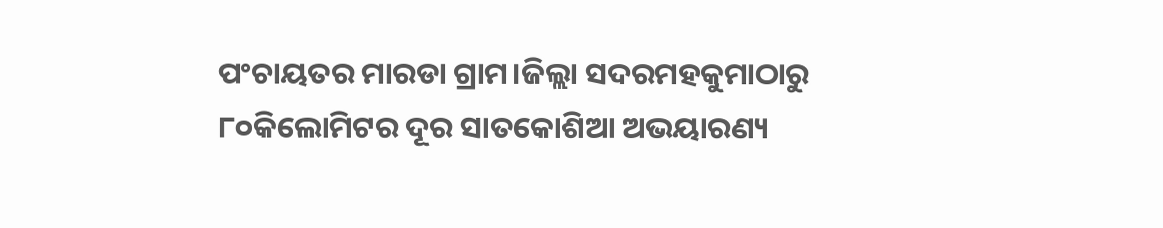ପଂଚାୟତର ମାରଡା ଗ୍ରାମ।ଜିଲ୍ଲା ସଦରମହକୁମାଠାରୁ ୮୦କିଲୋମିଟର ଦୂର ସାତକୋଶିଆ ଅଭୟାରଣ୍ୟ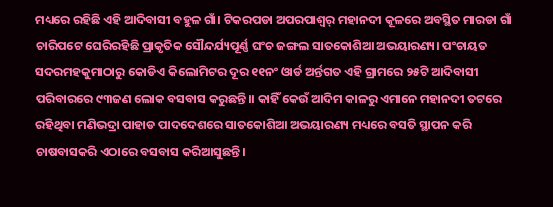ମଧ୍ୟରେ ରହିଛି ଏହି ଆଦିବାସୀ ବହୁଳ ଗାଁ। ଟିକରପଡା ଅପରପାଶ୍ୱର୍ ମହାନଦୀ କୂଳରେ ଅବସ୍ଥିତ ମାରଡା ଗାଁ ଚାରିପଟେ ଘେରିରହିଛି ପ୍ରାକୃତିକ ସୌନ୍ଦର୍ଯ୍ୟପୂର୍ଣ୍ଣ ଘଂଚ ଜଙ୍ଗଲ ସାତକୋଶିଆ ଅଭୟାରଣ୍ୟ। ପଂଚାୟତ ସଦରମହକୁମାଠାରୁ କୋଡିଏ କିଲୋମିଟର ଦୂର ୧୧ନଂ ଓାର୍ଡ ଅର୍ନ୍ତଗତ ଏହି ଗ୍ରାମରେ ୨୫ଟି ଆଦିବାସୀ ପରିବାରରେ ୯୩ଜଣ ଲୋକ ବସବାସ କରୁଛନ୍ତି।। କାହିଁ କେଉଁ ଆଦିମ କାଳରୁ ଏମାନେ ମହାନଦୀ ତଟରେ ରହିଥିବା ମଣିଭଦ୍ରା ପାହାଡ ପାଦଦେଶରେ ସାତକୋଶିଆ ଅଭୟାରଣ୍ୟ ମଧ୍ୟରେ ବସତି ସ୍ଥାପନ କରି ଚାଷବାସକରି ଏଠାରେ ବସବାସ କରିଆସୁଛନ୍ତି।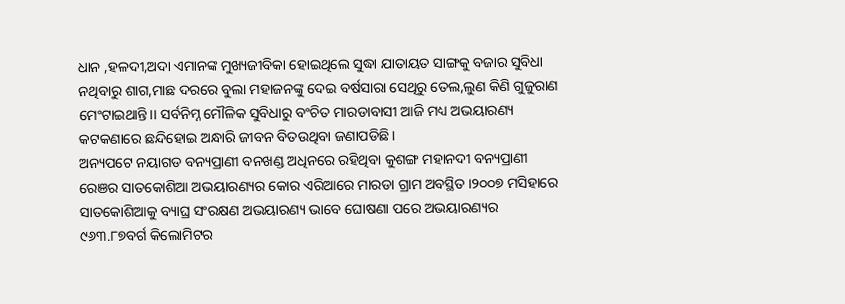ଧାନ ,ହଳଦୀ,ଅଦା ଏମାନଙ୍କ ମୁଖ୍ୟଜୀବିକା ହୋଇଥିଲେ ସୁଦ୍ଧା ଯାତାୟତ ସାଙ୍ଗକୁ ବଜାର ସୁବିଧା ନଥିବାରୁ ଶାଗ,ମାଛ ଦରରେ ବୁଲା ମହାଜନଙ୍କୁ ଦେଇ ବର୍ଷସାରା ସେଥିରୁ ତେଲ,ଲୁଣ କିଣି ଗୁଜୁରାଣ ମେଂଟାଇଥାନ୍ତି।। ସର୍ବନିମ୍ନ ମୌଳିକ ସୁବିଧାରୁ ବଂଚିତ ମାରଡାବାସୀ ଆଜି ମଧ୍ୟ ଅଭୟାରଣ୍ୟ କଟକଣାରେ ଛନ୍ଦିହୋଇ ଅନ୍ଧାରି ଜୀବନ ବିତଉଥିବା ଜଣାପଡିଛି।
ଅନ୍ୟପଟେ ନୟାଗଡ ବନ୍ୟପ୍ରାଣୀ ବନଖଣ୍ଡ ଅଧିନରେ ରହିଥିବା କୁଶଙ୍ଗ ମହାନଦୀ ବନ୍ୟପ୍ରାଣୀ ରେଞର ସାତକୋଶିଆ ଅଭୟାରଣ୍ୟର କୋର ଏରିଆରେ ମାରଡା ଗ୍ରାମ ଅବସ୍ଥିତ ।୨୦୦୭ ମସିହାରେ ସାତକୋଶିଆକୁ ବ୍ୟାଘ୍ର ସଂରକ୍ଷଣ ଅଭୟାରଣ୍ୟ ଭାବେ ଘୋଷଣା ପରେ ଅଭୟାରଣ୍ୟର ୯୬୩.୮୭ବର୍ଗ କିଲୋମିଟର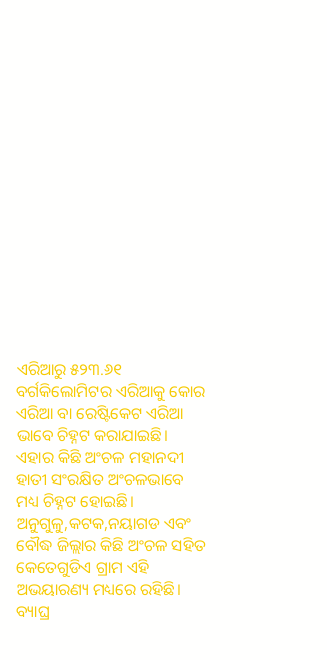ଏରିଆରୁ ୫୨୩.୬୧ ବର୍ଗକିଲୋମିଟର ଏରିଆକୁ କୋର ଏରିଆ ବା ରେଷ୍ଟିକେଟ ଏରିଆ ଭାବେ ଚିହ୍ନଟ କରାଯାଇଛି। ଏହାର କିଛି ଅଂଚଳ ମହାନଦୀ ହାତୀ ସଂରକ୍ଷିତ ଅଂଚଳଭାବେ ମଧ୍ୟ ଚିହ୍ନଟ ହୋଇଛି।
ଅନୁଗୁଳୁ,କଟକ,ନୟାଗଡ ଏବଂ ବୌଦ୍ଧ ଜିଲ୍ଲାର କିଛି ଅଂଚଳ ସହିତ କେତେଗୁଡିଏ ଗ୍ରାମ ଏହି ଅଭୟାରଣ୍ୟ ମଧ୍ୟରେ ରହିଛି। ବ୍ୟାଘ୍ର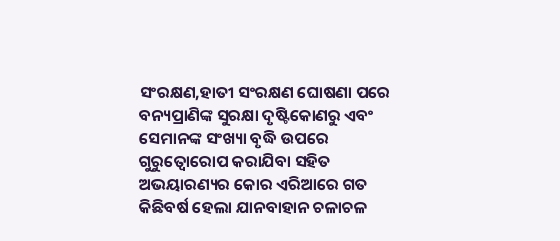ସଂରକ୍ଷଣ,ହାତୀ ସଂରକ୍ଷଣ ଘୋଷଣା ପରେ ବନ୍ୟପ୍ରାଣିଙ୍କ ସୁରକ୍ଷା ଦୃଷ୍ଟିକୋଣରୁ ଏବଂ ସେମାନଙ୍କ ସଂଖ୍ୟା ବୃଦ୍ଧି ଉପରେ ଗୁରୁତ୍ୱୋରୋପ କରାଯିବା ସହିତ ଅଭୟାରଣ୍ୟର କୋର ଏରିଆରେ ଗତ କିଛିବର୍ଷ ହେଲା ଯାନବାହାନ ଚଳାଚଳ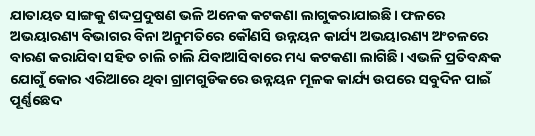ଯାତାୟତ ସାଙ୍ଗକୁ ଶଦ୍ଦପ୍ରଦୁଷଣ ଭଳି ଅନେକ କଟକଣା ଲାଗୁକରାଯାଇଛି। ଫଳରେ ଅଭୟାରଣ୍ୟ ବିଭାଗର ବିନା ଅନୁମତିରେ କୌଣସି ଉନ୍ନୟନ କାର୍ଯ୍ୟ ଅଭୟାରଣ୍ୟ ଅଂଚଳରେ ବାରଣ କରାଯିବା ସହିତ ଚାଲି ଚାଲି ଯିବାଆସିବାରେ ମଧ୍ୟ କଟକଣା ଲାଗିଛି। ଏଭଳି ପ୍ରତିବନ୍ଧକ ଯୋଗୁଁ କୋର ଏରିଆରେ ଥିବା ଗ୍ରାମଗୁଡିକରେ ଉନ୍ନୟନ ମୂଳକ କାର୍ଯ୍ୟ ଉପରେ ସବୁଦିନ ପାଇଁ ପୂର୍ଣ୍ଣଛେଦ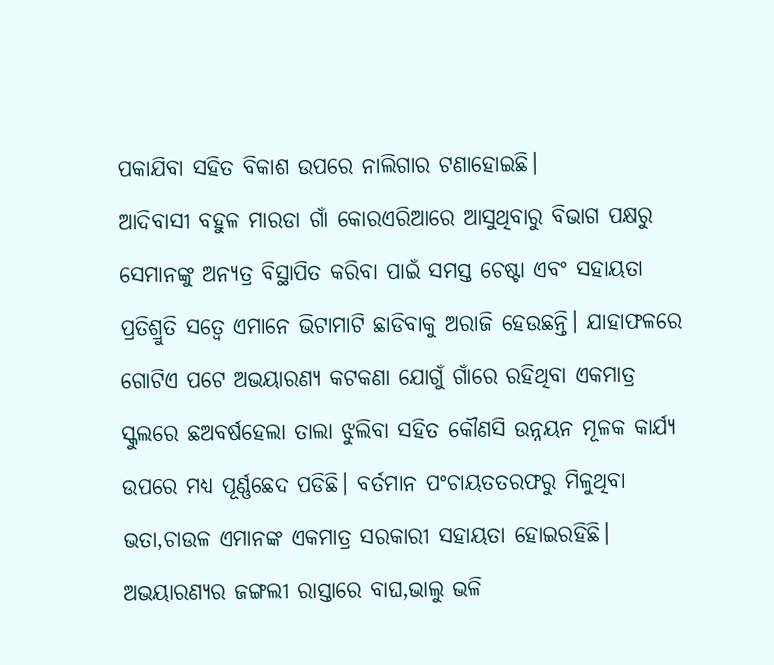ପକାଯିବା ସହିତ ବିକାଶ ଉପରେ ନାଲିଗାର ଟଣାହୋଇଛି।
ଆଦିବାସୀ ବହୁଳ ମାରଡା ଗାଁ କୋରଏରିଆରେ ଆସୁଥିବାରୁ ବିଭାଗ ପକ୍ଷରୁ ସେମାନଙ୍କୁ ଅନ୍ୟତ୍ର ବିସ୍ଥାପିତ କରିବା ପାଇଁ ସମସ୍ତ ଚେଷ୍ଟା ଏବଂ ସହାୟତା ପ୍ରତିଶ୍ରୁତି ସତ୍ୱେ ଏମାନେ ଭିଟାମାଟି ଛାଡିବାକୁ ଅରାଜି ହେଉଛନ୍ତି। ଯାହାଫଳରେ ଗୋଟିଏ ପଟେ ଅଭୟାରଣ୍ୟ କଟକଣା ଯୋଗୁଁ ଗାଁରେ ରହିଥିବା ଏକମାତ୍ର ସ୍କୁଲରେ ଛଅବର୍ଷହେଲା ତାଲା ଝୁଲିବା ସହିତ କୌଣସି ଉନ୍ନୟନ ମୂଳକ କାର୍ଯ୍ୟ ଉପରେ ମଧ୍ୟ ପୂର୍ଣ୍ଣଛେଦ ପଡିଛି। ବର୍ତମାନ ପଂଚାୟତତରଫରୁ ମିଳୁଥିବା ଭତା,ଚାଉଳ ଏମାନଙ୍କ ଏକମାତ୍ର ସରକାରୀ ସହାୟତା ହୋଇରହିଛି। ଅଭୟାରଣ୍ୟର ଜଙ୍ଗଲୀ ରାସ୍ତାରେ ବାଘ,ଭାଲୁ ଭଳି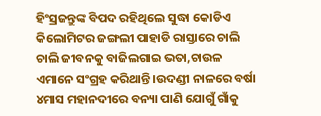ହିଂସ୍ରଜନ୍ତୁଙ୍କ ବିପଦ ରହିଥିଲେ ସୁଦ୍ଧା କୋଡିଏ କିଲୋମିଟର ଜଙ୍ଗଲୀ ପାହାଡି ରାସ୍ତାରେ ଚାଲି ଚାଲି ଜୀବନକୁ ବାଜିଲଗାଇ ଭତା,ଚାଉଳ ଏମାନେ ସଂଗ୍ରହ କରିଥାନ୍ତି ।ଉଦଣ୍ଡୀ ନାଳରେ ବର୍ଷା ୪ମାସ ମହାନଦୀରେ ବନ୍ୟା ପାଣି ଯୋଗୁଁ ଗାଁକୁ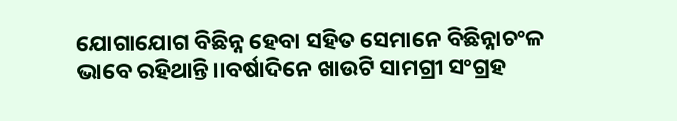ଯୋଗାଯୋଗ ବିଛିନ୍ନ ହେବା ସହିତ ସେମାନେ ବିଛିନ୍ନାଚଂଳ ଭାବେ ରହିଥାନ୍ତି।।ବର୍ଷାଦିନେ ଖାଉଟି ସାମଗ୍ରୀ ସଂଗ୍ରହ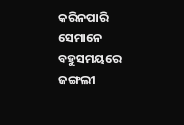କରିନପାରି ସେମାନେ ବହୁସମୟରେ ଜଙ୍ଗଲୀ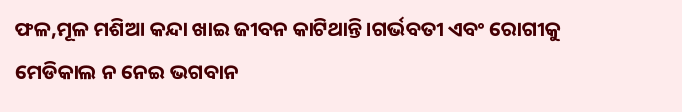ଫଳ,ମୂଳ ମଶିଆ କନ୍ଦା ଖାଇ ଜୀବନ କାଟିଥାନ୍ତି।ଗର୍ଭବତୀ ଏବଂ ରୋଗୀକୁ ମେଡିକାଲ ନ ନେଇ ଭଗବାନ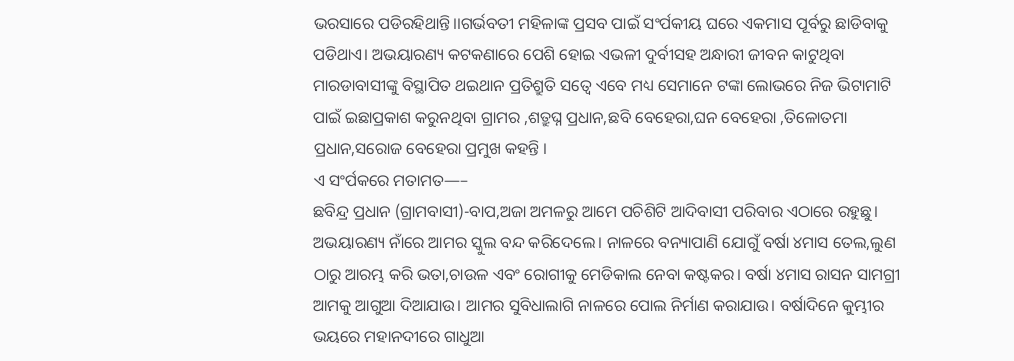ଭରସାରେ ପଡିରହିଥାନ୍ତି।।ଗର୍ଭବତୀ ମହିଳାଙ୍କ ପ୍ରସବ ପାଇଁ ସଂର୍ପକୀୟ ଘରେ ଏକମାସ ପୂର୍ବରୁ ଛାଡିବାକୁ ପଡିଥାଏ। ଅଭୟାରଣ୍ୟ କଟକଣାରେ ପେଶି ହୋଇ ଏଭଳୀ ଦୁର୍ବୀସହ ଅନ୍ଧାରୀ ଜୀବନ କାଟୁଥିବା ମାରଡାବାସୀଙ୍କୁ ବିସ୍ଥାପିତ ଥଇଥାନ ପ୍ରତିଶ୍ରୁତି ସତ୍ୱେ ଏବେ ମଧ୍ୟ ସେମାନେ ଟଙ୍କା ଲୋଭରେ ନିଜ ଭିଟାମାଟି ପାଇଁ ଇଛାପ୍ରକାଶ କରୁନଥିବା ଗ୍ରାମର ,ଶତ୍ରୁଘ୍ନ ପ୍ରଧାନ,ଛବି ବେହେରା,ଘନ ବେହେରା ,ତିଳୋତମା ପ୍ରଧାନ,ସରୋଜ ବେହେରା ପ୍ରମୁଖ କହନ୍ତି ।
ଏ ସଂର୍ପକରେ ମତାମତ—–
ଛବିନ୍ଦ୍ର ପ୍ରଧାନ (ଗ୍ରାମବାସୀ)-ବାପ,ଅଜା ଅମଳରୁ ଆମେ ପଚିଶିଟି ଆଦିବାସୀ ପରିବାର ଏଠାରେ ରହୁଛୁ। ଅଭୟାରଣ୍ୟ ନାଁରେ ଆମର ସ୍କୁଲ ବନ୍ଦ କରିଦେଲେ। ନାଳରେ ବନ୍ୟାପାଣି ଯୋଗୁଁ ବର୍ଷା ୪ମାସ ତେଲ,ଲୁଣ ଠାରୁ ଆରମ୍ଭ କରି ଭତା,ଚାଉଳ ଏବଂ ରୋଗୀକୁ ମେଡିକାଲ ନେବା କଷ୍ଟକର। ବର୍ଷା ୪ମାସ ରାସନ ସାମଗ୍ରୀ ଆମକୁ ଆଗୁଆ ଦିଆଯାଉ। ଆମର ସୁବିଧାଲାଗି ନାଳରେ ପୋଲ ନିର୍ମାଣ କରାଯାଉ। ବର୍ଷାଦିନେ କୁମ୍ଭୀର ଭୟରେ ମହାନଦୀରେ ଗାଧୁଆ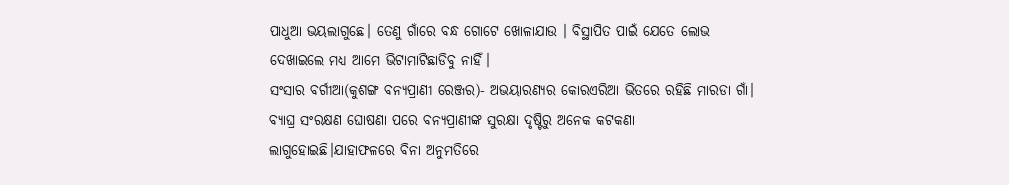ପାଧୁଆ ଭୟଲାଗୁଛେ। ତେଣୁ ଗାଁରେ ବନ୍ଧ ଗୋଟେ ଖୋଳାଯାଉ । ବିସ୍ଥାପିତ ପାଇଁ ଯେତେ ଲୋଭ ଦେଖାଇଲେ ମଧ୍ୟ ଆମେ ଭିଟାମାଟିଛାଡିବୁ ନାହିଁ।
ସଂସାର ବର୍ଗୀଆ(କୁଶଙ୍ଗ ବନ୍ୟପ୍ରାଣୀ ରେଞ୍ଜର)- ଅଭୟାରଣ୍ୟର କୋରଏରିଆ ଭିତରେ ରହିଛି ମାରଡା ଗାଁ। ବ୍ୟାଘ୍ର ସଂରକ୍ଷଣ ଘୋଷଣା ପରେ ବନ୍ୟପ୍ରାଣୀଙ୍କ ସୁରକ୍ଷା ଦୃଷ୍ଟିରୁ ଅନେକ କଟକଣା ଲାଗୁହୋଇଛି।ଯାହାଫଳରେ ବିନା ଅନୁମତିରେ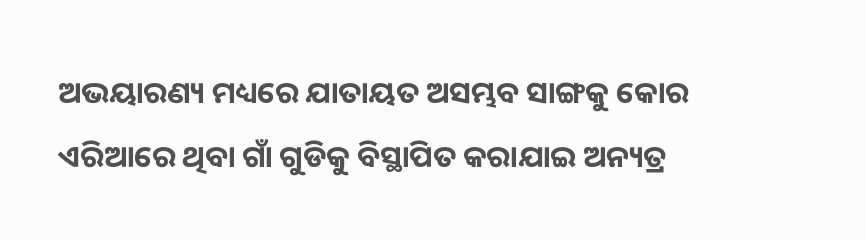ଅଭୟାରଣ୍ୟ ମଧ୍ୟରେ ଯାତାୟତ ଅସମ୍ଭବ ସାଙ୍ଗକୁ କୋର ଏରିଆରେ ଥିବା ଗାଁ ଗୁଡିକୁ ବିସ୍ଥାପିତ କରାଯାଇ ଅନ୍ୟତ୍ର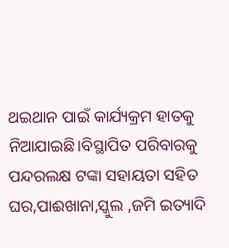ଥଇଥାନ ପାଇଁ କାର୍ଯ୍ୟକ୍ରମ ହାତକୁ ନିଆଯାଇଛି।ବିସ୍ଥାପିତ ପରିବାରକୁ ପନ୍ଦରଲକ୍ଷ ଟଙ୍କା ସହାୟତା ସହିତ ଘର,ପାଈଖାନା,ସ୍କୁଲ ,ଜମି ଇତ୍ୟାଦି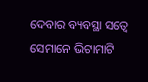ଦେବାର ବ୍ୟବସ୍ଥା ସତ୍ୱେ ସେମାନେ ଭିଟାମାଟି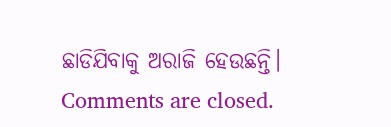ଛାଡିଯିବାକୁ ଅରାଜି ହେଉଛନ୍ତି।
Comments are closed.